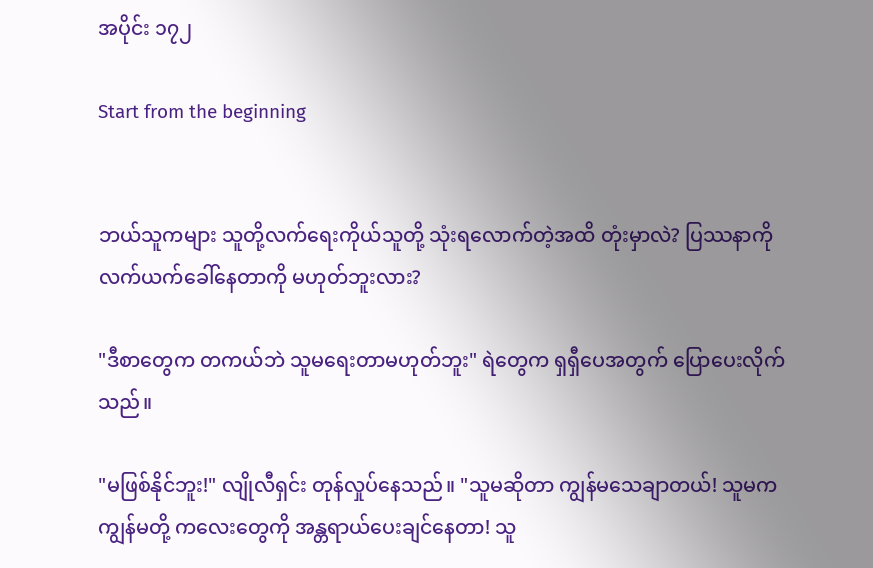အပိုင်း ၁၇၂

Start from the beginning


ဘယ်သူကများ သူတို့လက်ရေးကိုယ်သူတို့ သုံးရလောက်တဲ့အထိ တုံးမှာလဲ? ပြဿနာကို လက်ယက်ခေါ်နေတာကို မဟုတ်ဘူးလား?

"ဒီစာတွေက တကယ်ဘဲ သူမရေးတာမဟုတ်ဘူး" ရဲတွေက ရှရှီပေအတွက် ပြောပေးလိုက်သည်။

"မဖြစ်နိုင်ဘူး!" လျိုလီရှင်း တုန်လှုပ်နေသည်။ "သူမဆိုတာ ကျွန်မသေချာတယ်! သူမက ကျွန်မတို့ ကလေးတွေကို အန္တရာယ်ပေးချင်နေတာ! သူ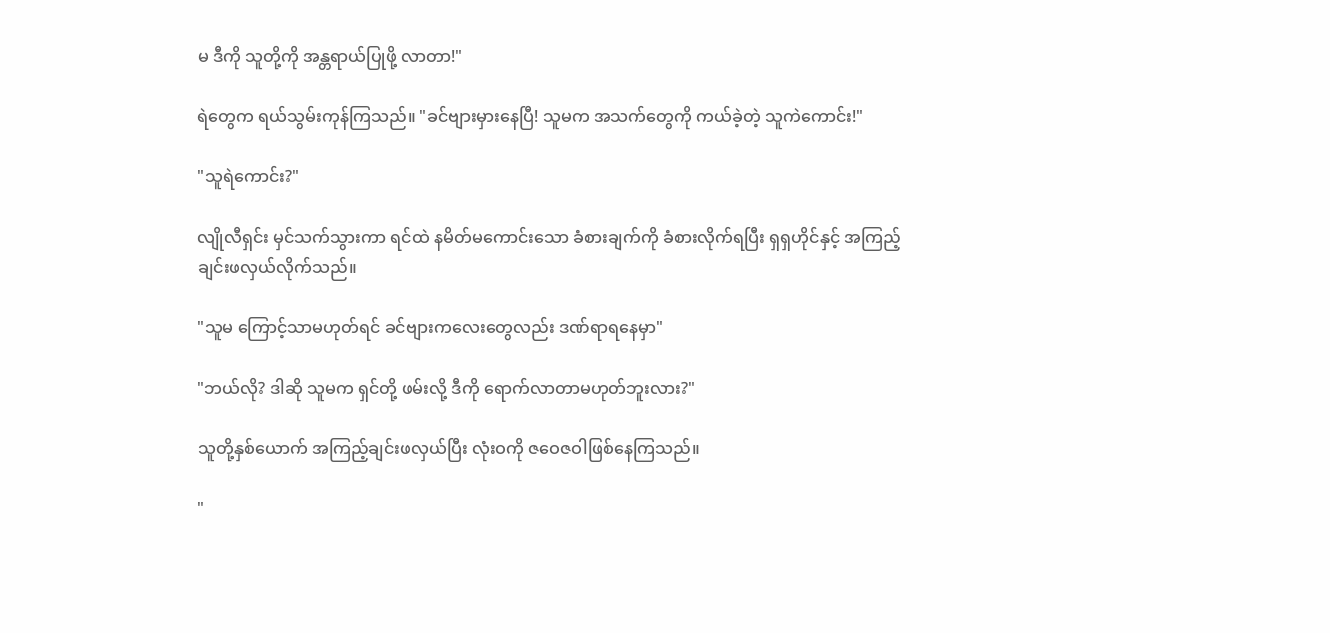မ ဒီကို သူတို့ကို အန္တရာယ်ပြုဖို့ လာတာ!"

ရဲတွေက ရယ်သွမ်းကုန်ကြသည်။ "ခင်ဗျားမှားနေပြီ! သူမက အသက်တွေကို ကယ်ခဲ့တဲ့ သူကဲကောင်း!"

"သူရဲကောင်း?"

လျိုလီရှင်း မှင်သက်သွားကာ ရင်ထဲ နမိတ်‌မကောင်းသော ခံစားချက်ကို ခံစားလိုက်ရပြီး ရှရှဟိုင်နှင့် အကြည့်ချင်းဖလှယ်လိုက်သည်။

"သူမ ကြောင့်သာမဟုတ်ရင် ခင်ဗျားကလေးတွေလည်း ဒဏ်ရာရနေမှာ"

"ဘယ်လို? ဒါဆို သူမက ရှင်တို့ ဖမ်းလို့ ဒီကို ရောက်လာတာမဟုတ်ဘူးလား?"

သူတို့နှစ်ယောက် အကြည့်ချင်းဖလှယ်ပြီး လုံးဝကို ဇဝေဇဝါဖြစ်နေကြသည်။

"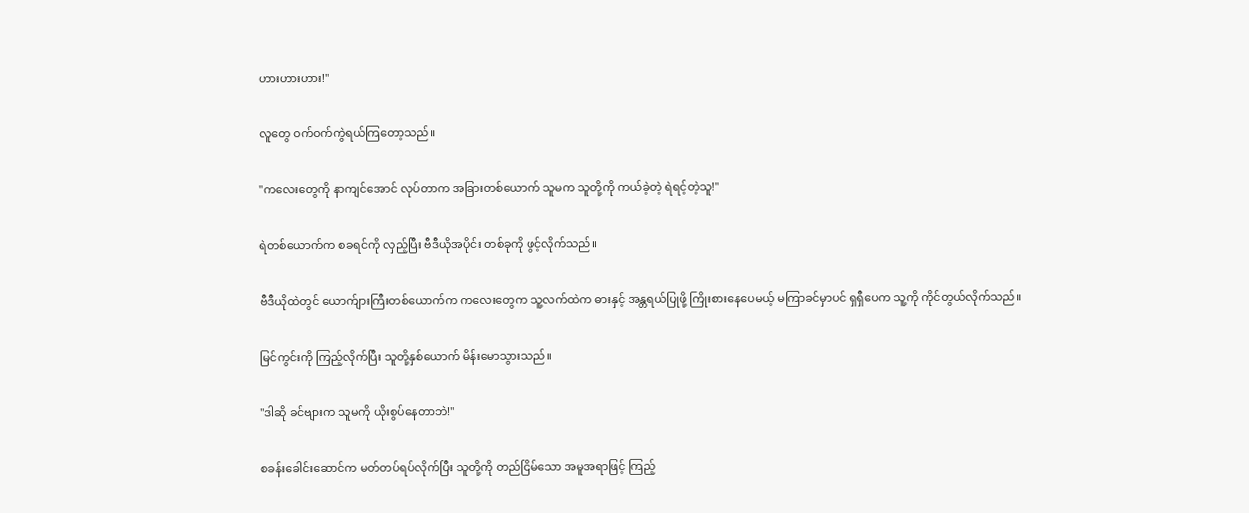ဟားဟားဟား!"

လူတွေ ဝက်ဝက်ကွဲရယ်ကြတော့သည်။

"ကလေးတွေကို နာကျင်အောင် လုပ်တာက အခြားတစ်ယောက် သူမက သူတို့ကို ကယ်ခဲ့တဲ့ ရဲရင့်တဲ့သူ!"

ရဲတစ်ယောက်က စခရင်ကို လှည့်ပြီး ‌ဗီဒီယိုအပိုင်း တစ်ခုကို ဖွင့်လိုက်သည်။

ဗီဒီယိုထဲတွင် ယောက်ျားကြီးတစ်ယောက်က ကလေးတွေက သူ့လက်ထဲက ဓားနှင့် အန္တရယ်ပြုဖို့ ကြိုးစား‌နေပေမယ့် မကြာခင်မှာပင် ရှရှီပေက သူ့ကို ကိုင်တွယ်လိုက်သည်။

မြင်ကွင်းကို ကြည့်လိုက်ပြီး သူတို့နှစ်ယောက် မိန်းမောသွားသည်။

"ဒါဆို ခင်ဗျားက သူမကို ယိုးစွပ်နေတာဘဲ!"

စခန်းခေါင်းဆောင်က မတ်တပ်ရပ်လိုက်ပြီး သူတို့ကို တည်ငြိမ်သော အမူအရာဖြင့် ကြည့်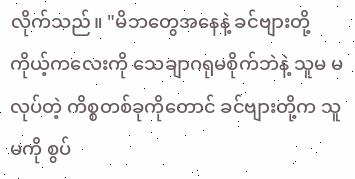လိုက်သည်။ "မိဘတွေအနေနဲ့ ခင်ဗျားတို့ ကိုယ့်ကလေးကို သေချာဂရုမစိုက်ဘဲနဲ့ သူမ မလုပ်တဲ့ ကိစ္စတစ်ခုကိုတောင် ခင်ဗျားတို့က သူမကို စွပ်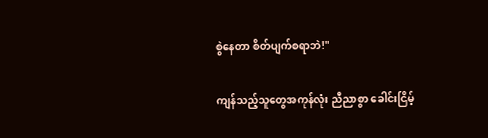စွဲနေတာ စိတ်ပျက်စရာဘဲ!"

ကျန်သည့်သူတွေအကုန်လုံး ညီညာစွာ ခေါင်းငြိမ့်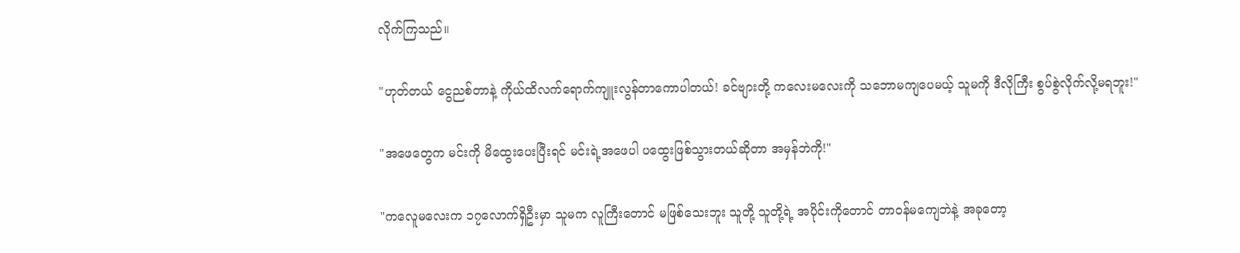လိုက်ကြသည်။

"ဟုတ်တယ် ငွေညစ်တာနဲ့ ကိုယ်ထိလက်ရောက်ကျူးလွန်တာကောပါတယ်! ခင်ဗျားတို့ ‌ကလေးမလေးကို သဘောမကျပေမယ့် သူမကို ဒီလိုကြီး စွပ်စွဲလိုက်လို့မရဘူး!"

"အဖေတွေက မင်းကို မိထွေးပေးပြီးရင် မင်းရဲ့အဖေပါ ပထွေးဖြစ်သွားတယ်ဆိုတာ အမှန်ဘဲကို!"

"ကလေူမလေးက ၁၇လောက်ရှိဦးမှာ သူမက လူကြီးတောင် မဖြစ်သေးဘူး သူတို့ သူတို့ရဲ့ အပိုင်းကိုတောင် တာဝန်မကျေဘဲနဲ့ အခုတော့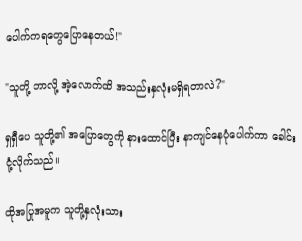ပေါက်ကရတွေပြောနေတယ်!"

"သူတို့ ဘာလို့ အဲ့လောက်ထိ အသည်းနှလုံးမရှိရတာလဲ?"

ရှရှီပေ သူတို့၏ အပြောတွေကို နားထောင်ပြီး နာကျင်နေပုံပေါက်ကာ ခေါင်းငုံ့လိုက်သည်။

ထိုအပြုအမူက သူတို့နှလုံးသား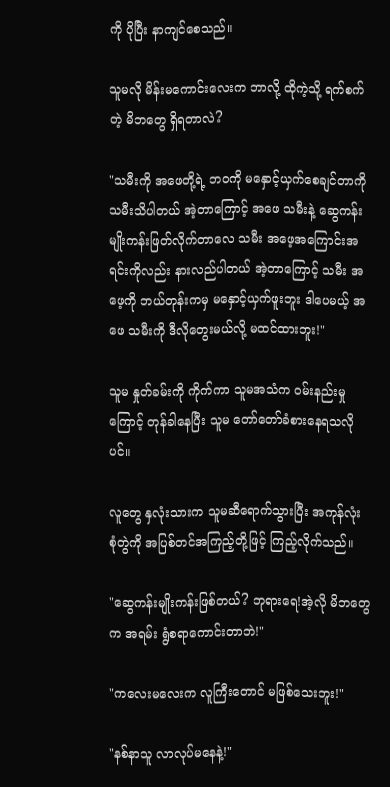ကို ပိုပြီး နာကျင်စေသည်။

သူမလို မိန်းမကောင်းလေးက ဘာလို့ ထိုကဲ့သို့ ရက်စက်တဲ့ မိဘတွေ ရှိရတာလဲ?

"သမီးကို အဖေတို့ရဲ့ ဘဝကို မနှောင့်ယှက်စေချင်တာကို သမီးသိပါတယ် အဲ့တာကြောင့် အဖေ သမီးနဲ့ ဆွေကန်းမျိုးကန်းဖြတ်လိုက်တာလေ သမီး အဖေ့အကြောင်းအရင်းကိုလည်း နားလည်ပါတယ် အဲ့တာကြောင့် သမီး အဖေ့ကို ဘယ်တုန်းကမှ မနှောင့်ယှက်ဖူးဘူး ဒါပေမယ့် အဖေ သမီးကို ဒီလိုတွေးမယ်လို့ မထင်ထားဘူး!"

သူမ နှုတ်ခမ်းကို ကိုက်ကာ သူမအသံက ဝမ်းနည်းမှုကြောင့် တုန်ခါနေပြီး သူမ တော်တော်ခံစားနေရသလိုပင်။

လူတွေ နှလုံးသားက သူမဆီရောက်သွားပြီး အကုန်လုံး စုံတွဲကို အပြစ်တင်အကြည့်တို့ဖြင့် ကြည့်လိုက်သည်။

"ဆွေကန်းမျိုးကန်းဖြစ်တယ်? ဘုရားရေ!အဲ့လို မိဘတွေက အရမ်း ရွံစရာကောင်းတာဘဲ!"

"ကလေးမလေးက လူကြီးတောင် မဖြစ်သေးဘူး!"

"နစ်နာသူ လာလုပ်မနေနဲ့!"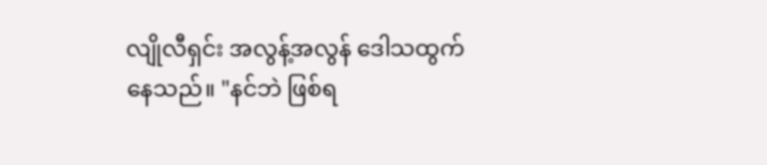လျိုလီရှင်း အလွန့်အလွန် ဒေါသထွက်နေသည်။ "နင်ဘဲ ဖြစ်ရ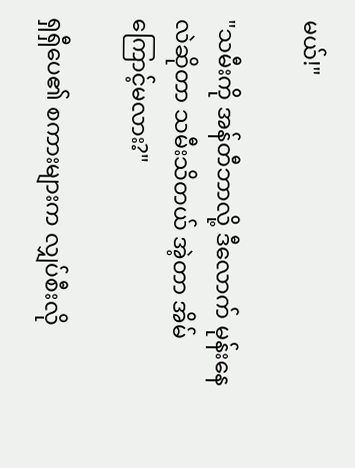မယ်!"

"သမီးကို အန်တီဘာလို့ ဒီလောက် မုန်းနေလဲဆိုတာ သမီးသိတယ် အဲ့တာ အိမ်ကြောင့်မလား?"

ရှရှီပေ၏ စကားများက လျှပ်စီးလို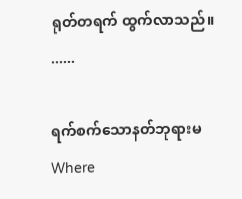ရုတ်တရက် ထွက်လာသည်။
......

ရက်စက်သောနတ်ဘုရားမWhere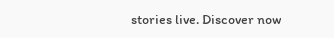stories live. Discover now